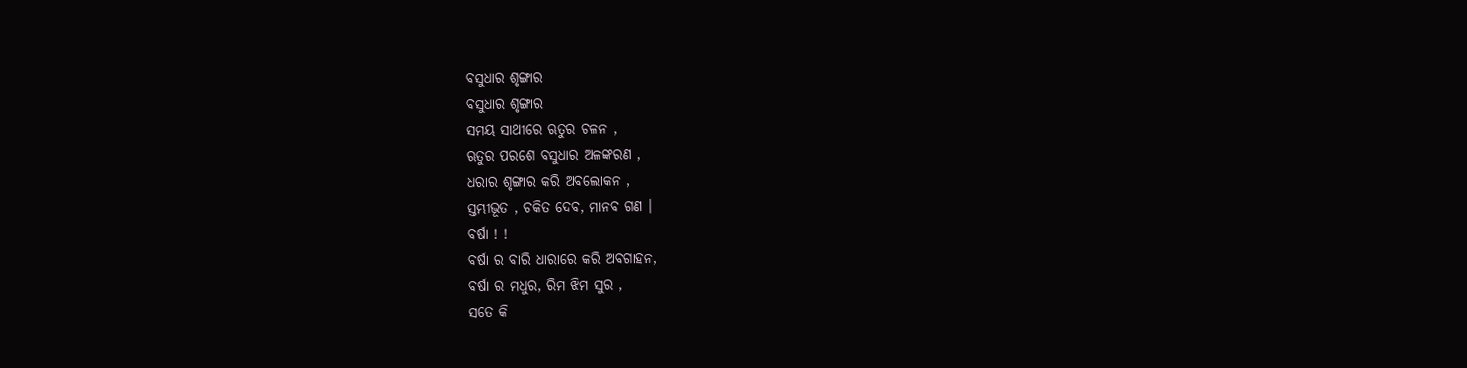ବସୁଧାର ଶୃଙ୍ଗାର
ବସୁଧାର ଶୃଙ୍ଗାର
ସମୟ ସାଥୀରେ ଋତୁର ଚଳନ ,
ଋତୁର ପରଶେ ବସୁଧାର ଅଳଙ୍କରଣ ,
ଧରାର ଶୃଙ୍ଗାର କରି ଅବଲୋକନ ,
ସ୍ତମ୍ଭୀଭୂତ , ଚକିତ ଦେବ, ମାନବ ଗଣ ।
ବର୍ଷା ! !
ବର୍ଷା ର ବାରି ଧାରାରେ କରି ଅବଗାହନ,
ବର୍ଷା ର ମଧୁର, ରିମ ଝିମ ସୁର ,
ସତେ କି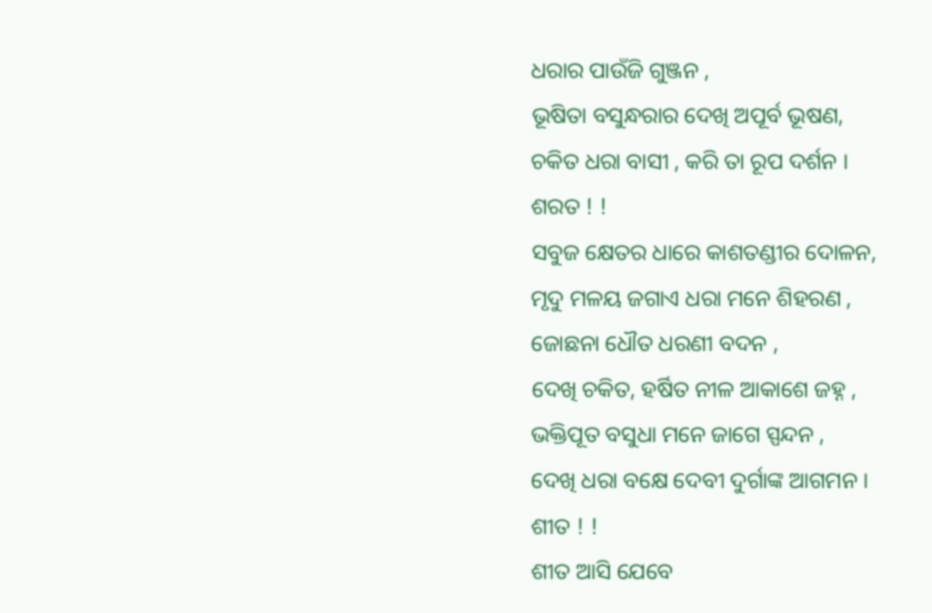ଧରାର ପାଉଁଜି ଗୁଞ୍ଜନ ,
ଭୂଷିତା ବସୁନ୍ଧରାର ଦେଖି ଅପୂର୍ବ ଭୂଷଣ,
ଚକିତ ଧରା ବାସୀ , କରି ତା ରୂପ ଦର୍ଶନ ।
ଶରତ ! !
ସବୁଜ କ୍ଷେତର ଧାରେ କାଶତଣ୍ଡୀର ଦୋଳନ,
ମୃଦୁ ମଳୟ ଜଗାଏ ଧରା ମନେ ଶିହରଣ ,
ଜୋଛନା ଧୌତ ଧରଣୀ ବଦନ ,
ଦେଖି ଚକିତ, ହର୍ଷିତ ନୀଳ ଆକାଶେ ଜହ୍ନ ,
ଭକ୍ତିପୂତ ବସୁଧା ମନେ ଜାଗେ ସ୍ପନ୍ଦନ ,
ଦେଖି ଧରା ବକ୍ଷେ ଦେବୀ ଦୁର୍ଗାଙ୍କ ଆଗମନ ।
ଶୀତ ! !
ଶୀତ ଆସି ଯେବେ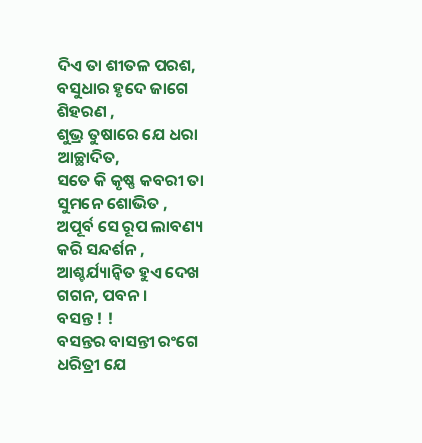ଦିଏ ତା ଶୀତଳ ପରଶ,
ବସୁଧାର ହୃଦେ ଜାଗେ ଶିହରଣ ,
ଶୁଭ୍ର ତୁଷାରେ ଯେ ଧରା ଆଚ୍ଛାଦିତ,
ସତେ କି କୃଷ୍ଣ କବରୀ ତା ସୁମନେ ଶୋଭିତ ,
ଅପୂର୍ବ ସେ ରୂପ ଲାବଣ୍ୟ କରି ସନ୍ଦର୍ଶନ ,
ଆଶ୍ଚର୍ଯ୍ୟାନ୍ବିତ ହୁଏ ଦେଖ ଗଗନ, ପବନ ।
ବସନ୍ତ ! !
ବସନ୍ତର ବାସନ୍ତୀ ରଂଗେ ଧରିତ୍ରୀ ଯେ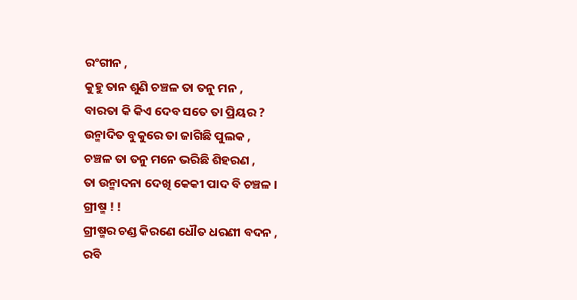ରଂଗୀନ ,
କୁହୁ ତାନ ଶୁଣି ଚଞ୍ଚଳ ତା ତନୁ ମନ ,
ବାରତା କି କିଏ ଦେବ ସତେ ତା ପ୍ରିୟର ?
ଉନ୍ମାଦିତ ବୁକୁରେ ତା ଜାଗିଛି ପୁଲକ ,
ଚଞ୍ଚଳ ତା ତନୁ ମନେ ଭରିଛି ଶିହରଣ ,
ତା ଉନ୍ମାଦନା ଦେଖି କେକୀ ପାଦ ବି ଚଞ୍ଚଳ ।
ଗ୍ରୀଷ୍ମ ! !
ଗ୍ରୀଷ୍ମର ଚଣ୍ଡ କିରଣେ ଧୌତ ଧରଣୀ ବଦନ ,
ରବି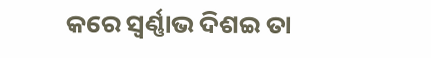କରେ ସ୍ବର୍ଣ୍ଣାଭ ଦିଶଇ ତା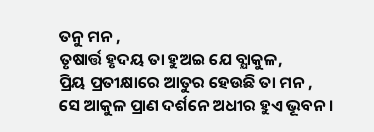ତନୁ ମନ ,
ତୃଷାର୍ତ୍ତ ହୃଦୟ ତା ହୁଅଇ ଯେ ବ୍ଯାକୁଳ,
ପ୍ରିୟ ପ୍ରତୀକ୍ଷାରେ ଆତୁର ହେଉଛି ତା ମନ ,
ସେ ଆକୁଳ ପ୍ରାଣ ଦର୍ଶନେ ଅଧୀର ହୁଏ ଭୂବନ ।